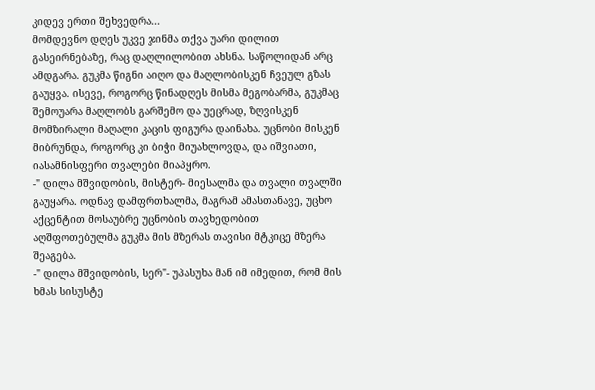კიდევ ერთი შეხვედრა...
მომდევნო დღეს უკვე ჯინმა თქვა უარი დილით გასეირნებაზე, რაც დაღლილობით ახსნა. საწოლიდან არც ამდგარა. გუკმა წიგნი აიღო და მაღლობისკენ ჩვეულ გზას გაუყვა. ისევე, როგორც წინადღეს მისმა მეგობარმა, გუკმაც შემოუარა მაღლობს გარშემო და უეცრად, ზღვისკენ მომზირალი მაღალი კაცის ფიგურა დაინახა. უცნობი მისკენ მიბრუნდა, როგორც კი ბიჭი მიუახლოვდა, და იშვიათი, იასამნისფერი თვალები მიაპყრო.
-" დილა მშვიდობის, მისტერ- მიესალმა და თვალი თვალში გაუყარა. ოდნავ დამფრთხალმა, მაგრამ ამასთანავე, უცხო აქცენტით მოსაუბრე უცნობის თავხედობით აღშფოთებულმა გუკმა მის მზერას თავისი მტკიცე მზერა შეაგება.
-" დილა მშვიდობის, სერ"- უპასუხა მან იმ იმედით, რომ მის ხმას სისუსტე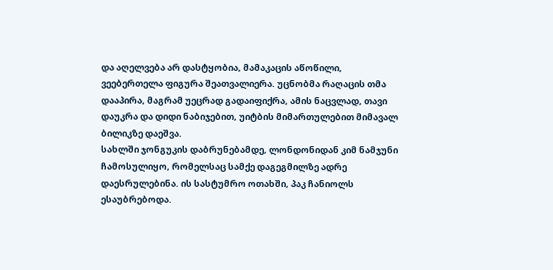და აღელვება არ დასტყობია, მამაკაცის აწოწილი, ვეებერთელა ფიგურა შეათვალიერა. უცნობმა რაღაცის თმა დააპირა, მაგრამ უეცრად გადაიფიქრა, ამის ნაცვლად, თავი დაუკრა და დიდი ნაბიჯებით, უიტბის მიმართულებით მიმავალ ბილიკზე დაეშვა.
სახლში ჯონგუკის დაბრუნებამდე, ლონდონიდან კიმ ნამჯუნი ჩამოსულიყო, რომელსაც სამქე დაგეგმილზე ადრე დაესრულებინა. ის სასტუმრო ოთახში, პაკ ჩანიოლს ესაუბრებოდა.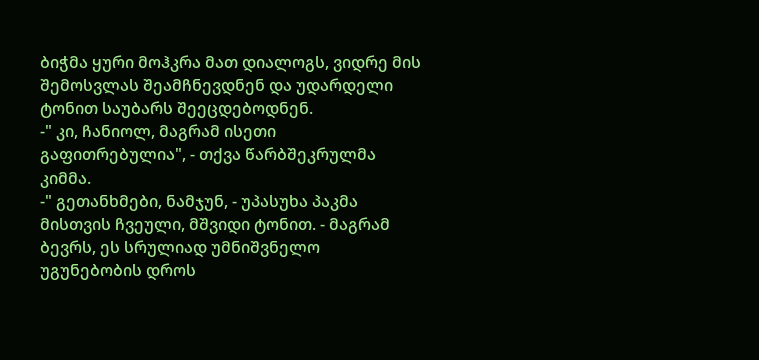ბიჭმა ყური მოჰკრა მათ დიალოგს, ვიდრე მის შემოსვლას შეამჩნევდნენ და უდარდელი ტონით საუბარს შეეცდებოდნენ.
-" კი, ჩანიოლ, მაგრამ ისეთი გაფითრებულია", - თქვა წარბშეკრულმა კიმმა.
-" გეთანხმები, ნამჯუნ, - უპასუხა პაკმა მისთვის ჩვეული, მშვიდი ტონით. - მაგრამ ბევრს, ეს სრულიად უმნიშვნელო უგუნებობის დროს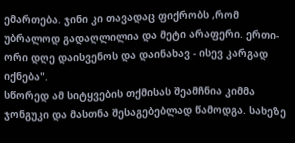ემართება. ჯინი კი თავადაც ფიქრობს ,რომ უბრალოდ გადაღლილია და მეტი არაფერი. ერთი- ორი დღე დაისვენოს და დაინახავ - ისევ კარგად იქნება".
სწორედ ამ სიტყვების თქმისას შეამჩნია კიმმა ჯონგუკი და მასთნა შესაგებებლად წამოდგა. სახეზე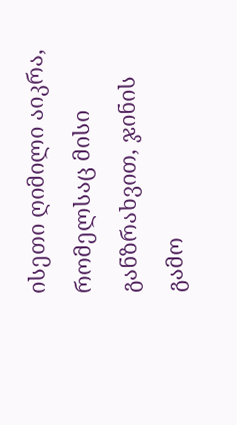ისეთი ღიმილი აიკრა, რომელსაც მისი განზრახვით, ჯინის გამო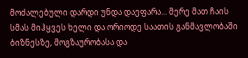მოძალებული დარდი უნდა დაეფარა... მერე მათ ჩაის სმას მიჰყვეს ხელი და ორიოდე საათის განმავლობაში ბიზნესზე, მოგზაურობასა და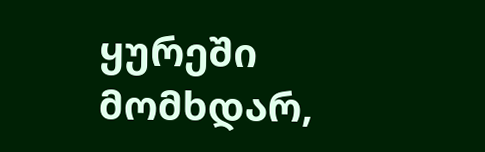ყურეში მომხდარ,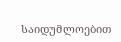საიდუმლოებით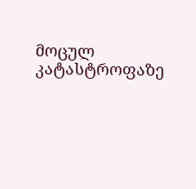მოცულ კატასტროფაზე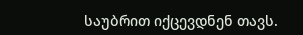საუბრით იქცევდნენ თავს.